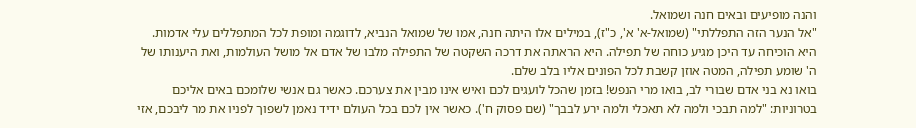והנה מופיעים ובאים חנה ושמואל.
"אל הנער הזה התפללתי" (שמואל-א' א', כ"ז), במילים אלו היתה חנה, אמו של שמואל הנביא, לדוגמה ומופת לכל המתפללים עלי אדמות. היא הוכיחה עד היכן מגיע כוחה של תפילה. היא הראתה את דרכה השקטה של התפילה מלבו של אדם אל מושל העולמות, ואת היענותו של ה' שומע תפילה, המטה אוזן קשבת לכל הפונים אליו בלב שלם.
בואו נא בני אדם שבורי לב, בואו מרי הנפש! בזמן שהכל לועגים לכם ואיש אינו מבין את צערכם. כאשר גם אנשי שלומכם באים אליכם בטרוניות: "למה תבכי ולמה לא תאכלי ולמה ירע לבבך" (שם פסוק ח'). כאשר אין לכם בכל העולם ידיד נאמן לשפוך לפניו את מר ליבכם, אזי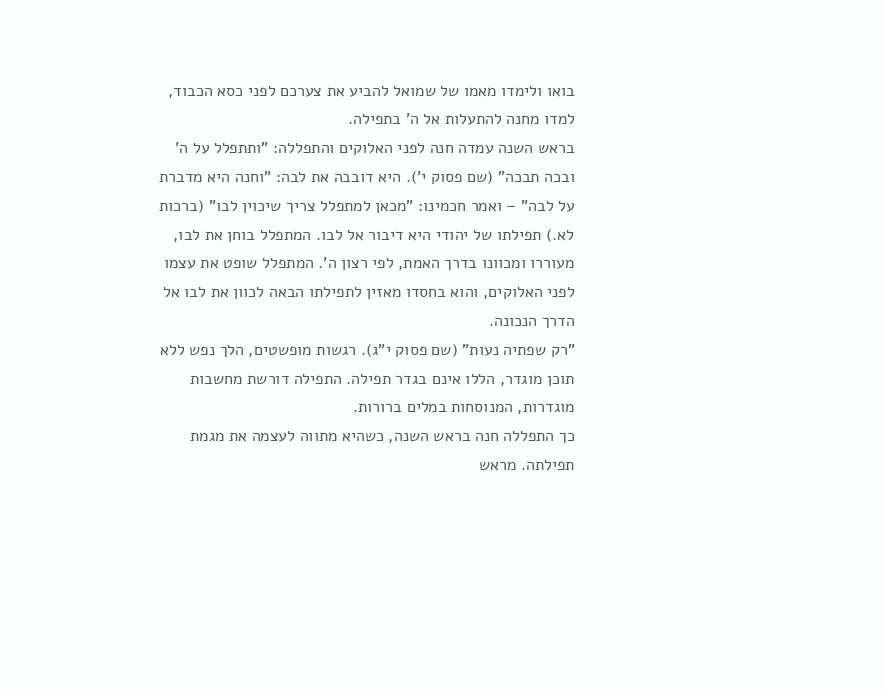בואו ולימדו מאמו של שמואל להביע את צערכם לפני כסא הכבוד, למדו מחנה להתעלות אל ה' בתפילה.
בראש השנה עמדה חנה לפני האלוקים והתפללה: "ותתפלל על ה' ובכה תבכה" (שם פסוק י'). היא דובבה את לבה: "וחנה היא מדברת על לבה" – ואמר חכמינו: "מכאן למתפלל צריך שיכוין לבו" (ברכות לא.) תפילתו של יהודי היא דיבור אל לבו. המתפלל בוחן את לבו, מעוררו ומכוונו בדרך האמת, לפי רצון ה'. המתפלל שופט את עצמו לפני האלוקים, והוא בחסדו מאזין לתפילתו הבאה לכוון את לבו אל הדרך הנכונה.
"רק שפתיה נעות" (שם פסוק י"ג). רגשות מופשטים, הלך נפש ללא תוכן מוגדר, הללו אינם בגדר תפילה. התפילה דורשת מחשבות מוגדרות, המנוסחות במלים ברורות.
כך התפללה חנה בראש השנה, כשהיא מתווה לעצמה את מגמת תפילתה. מראש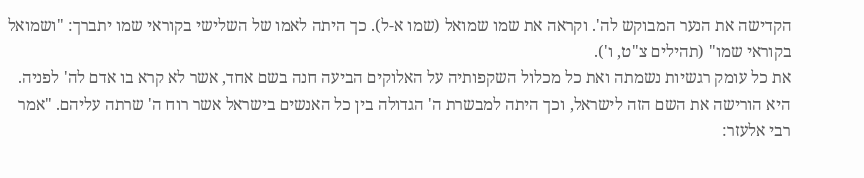הקדישה את הנער המבוקש לה'. וקראה את שמו שמואל (שמו א-ל). כך היתה לאמו של השלישי בקוראי שמו יתברך: "ושמואל בקוראי שמו" (תהילים צ"ט, ו').
את כל עומק רגשיות נשמתה ואת כל מכלול השקפותיה על האלוקים הביעה חנה בשם אחד, אשר לא קרא בו אדם לה' לפניה. היא הורישה את השם הזה לישראל, וכך היתה למבשרת ה' הגדולה בין כל האנשים בישראל אשר רוח ה' שרתה עליהם. "אמר רבי אלעזר: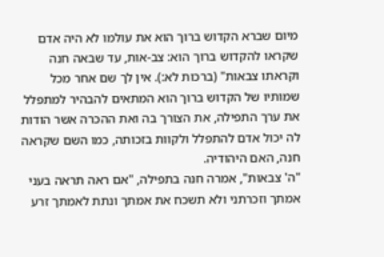מיום שברא הקדוש ברוך הוא את עולמו לא היה אדם שקראו להקדוש ברוך הוא: צב-אות, עד שבאה חנה וקראתו צבאות" (ברכות לא:). אין לך שם אחר מכל שמותיו של הקדוש ברוך הוא המתאים להבהיר למתפלל את ערך התפילה, את הצורך בה ואת ההכרה אשר הודות לה יכול אדם להתפלל ולקוות בזכותה, כמו השם שקראה חנה, האם היהודיה.
"ה' צבאות", אמרה חנה בתפילה, "אם ראה תראה בעני אמתך וזכרתני ולא תשכח את אמתך ונתת לאמתך זרע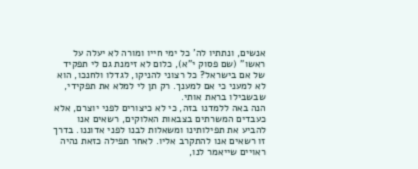אנשים, ונתתיו לה' כל ימי חייו ומורה לא יעלה על ראשו" (שם פסוק י"א), כלום לא זימנת גם לי תפקיד של אם בישראל? כל רצוני להניקו, לגדלו ולחנכו, הוא לא למעני כי אם למענך. רק תן לי למלא את תפקידי, שבשבילו בראת אותי.
הנה באה ללמדנו בזה, כי לא כיצורים לפני יוצרם, אלא כעבדים המשרתים בצבאות האלוקים, רשאים אנו להביע את תפילותינו ומשאלות לבנו לפני אדוננו. בדרך זו רשאים אנו להתקרב אליו. לאחר תפילה כזאת נהיה ראויים שייאמר לנו,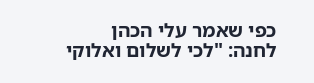כפי שאמר עלי הכהן לחנה: "לכי לשלום ואלוקי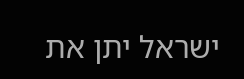ישראל יתן את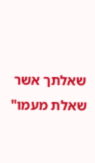שאלתך אשר שאלת מעמו"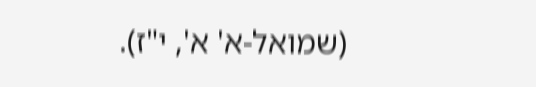(שמואל-א' א', י"ז).